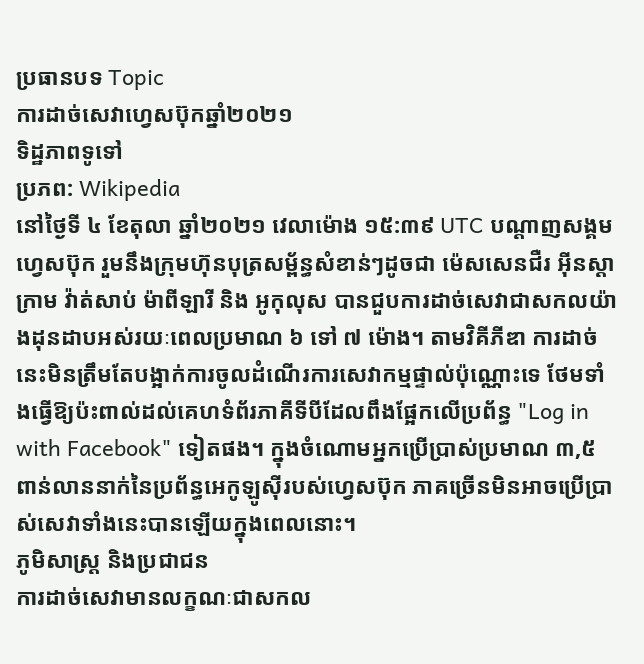ប្រធានបទ Topic
ការដាច់សេវាហ្វេសប៊ុកឆ្នាំ២០២១
ទិដ្ឋភាពទូទៅ
ប្រភព: Wikipedia
នៅថ្ងៃទី ៤ ខែតុលា ឆ្នាំ២០២១ វេលាម៉ោង ១៥:៣៩ UTC បណ្តាញសង្គមហ្វេសប៊ុក រួមនឹងក្រុមហ៊ុនបុត្រសម្ព័ន្ធសំខាន់ៗដូចជា ម៉េសសេនជឺរ អ៊ីនស្តាក្រាម វ៉ាត់សាប់ ម៉ាពីឡារី និង អូកុលុស បានជួបការដាច់សេវាជាសកលយ៉ាងដុនដាបអស់រយៈពេលប្រមាណ ៦ ទៅ ៧ ម៉ោង។ តាមវិគីភីឌា ការដាច់នេះមិនត្រឹមតែបង្អាក់ការចូលដំណើរការសេវាកម្មផ្ទាល់ប៉ុណ្ណោះទេ ថែមទាំងធ្វើឱ្យប៉ះពាល់ដល់គេហទំព័រភាគីទីបីដែលពឹងផ្អែកលើប្រព័ន្ធ "Log in with Facebook" ទៀតផង។ ក្នុងចំណោមអ្នកប្រើប្រាស់ប្រមាណ ៣,៥ ពាន់លាននាក់នៃប្រព័ន្ធអេកូឡូស៊ីរបស់ហ្វេសប៊ុក ភាគច្រើនមិនអាចប្រើប្រាស់សេវាទាំងនេះបានឡើយក្នុងពេលនោះ។
ភូមិសាស្ត្រ និងប្រជាជន
ការដាច់សេវាមានលក្ខណៈជាសកល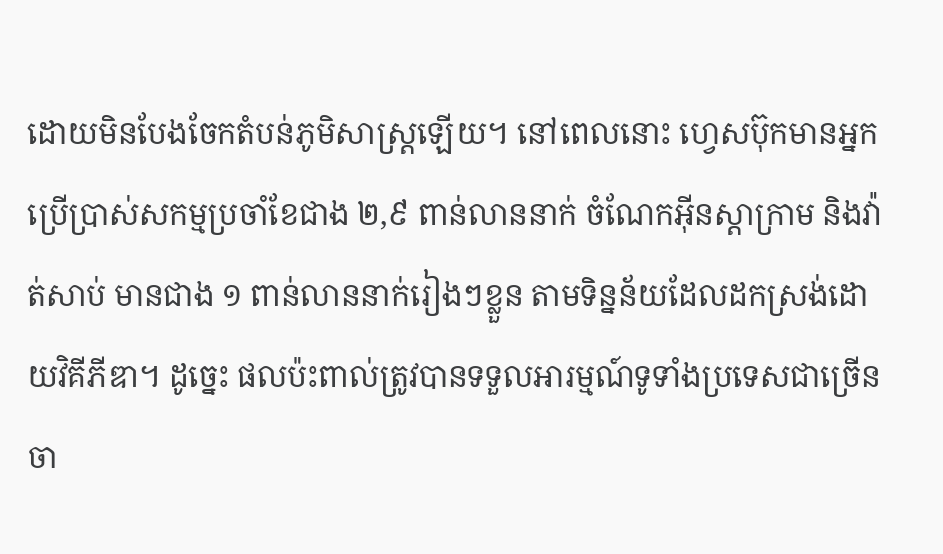ដោយមិនបែងចែកតំបន់ភូមិសាស្ត្រឡើយ។ នៅពេលនោះ ហ្វេសប៊ុកមានអ្នកប្រើប្រាស់សកម្មប្រចាំខែជាង ២,៩ ពាន់លាននាក់ ចំណែកអ៊ីនស្តាក្រាម និងវ៉ាត់សាប់ មានជាង ១ ពាន់លាននាក់រៀងៗខ្លួន តាមទិន្នន័យដែលដកស្រង់ដោយវិគីភីឌា។ ដូច្នេះ ផលប៉ះពាល់ត្រូវបានទទួលអារម្មណ៍ទូទាំងប្រទេសជាច្រើន ចា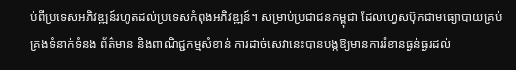ប់ពីប្រទេសអភិវឌ្ឍន៍រហូតដល់ប្រទេសកំពុងអភិវឌ្ឍន៍។ សម្រាប់ប្រជាជនកម្ពុជា ដែលហ្វេសប៊ុកជាមធ្យោបាយគ្រប់គ្រងទំនាក់ទំនង ព័ត៌មាន និងពាណិជ្ជកម្មសំខាន់ ការដាច់សេវានេះបានបង្កឱ្យមានការរំខានធ្ងន់ធ្ងរដល់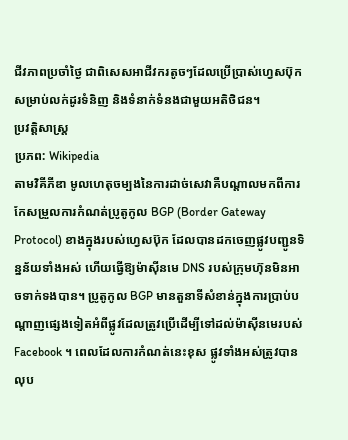ជីវភាពប្រចាំថ្ងៃ ជាពិសេសអាជីវករតូចៗដែលប្រើប្រាស់ហ្វេសប៊ុកសម្រាប់លក់ដូរទំនិញ និងទំនាក់ទំនងជាមួយអតិថិជន។
ប្រវត្តិសាស្ត្រ
ប្រភព: Wikipedia
តាមវិគីភីឌា មូលហេតុចម្បងនៃការដាច់សេវាគឺបណ្ដាលមកពីការកែសម្រួលការកំណត់ប្រូតូកូល BGP (Border Gateway Protocol) ខាងក្នុងរបស់ហ្វេសប៊ុក ដែលបានដកចេញផ្លូវបញ្ជូនទិន្នន័យទាំងអស់ ហើយធ្វើឱ្យម៉ាស៊ីនមេ DNS របស់ក្រុមហ៊ុនមិនអាចទាក់ទងបាន។ ប្រូតូកូល BGP មានតួនាទីសំខាន់ក្នុងការប្រាប់បណ្ដាញផ្សេងទៀតអំពីផ្លូវដែលត្រូវប្រើដើម្បីទៅដល់ម៉ាស៊ីនមេរបស់ Facebook ។ ពេលដែលការកំណត់នេះខុស ផ្លូវទាំងអស់ត្រូវបានលុប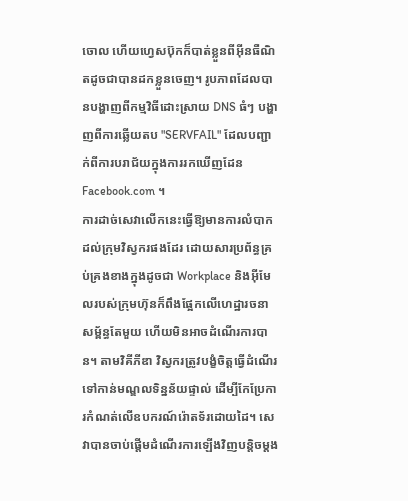ចោល ហើយហ្វេសប៊ុកក៏បាត់ខ្លួនពីអ៊ីនធឺណិតដូចជាបានដកខ្លួនចេញ។ រូបភាពដែលបានបង្ហាញពីកម្មវិធីដោះស្រាយ DNS ធំៗ បង្ហាញពីការឆ្លើយតប "SERVFAIL" ដែលបញ្ជាក់ពីការបរាជ័យក្នុងការរកឃើញដែន Facebook.com ។
ការដាច់សេវាលើកនេះធ្វើឱ្យមានការលំបាកដល់ក្រុមវិស្វករផងដែរ ដោយសារប្រព័ន្ធគ្រប់គ្រងខាងក្នុងដូចជា Workplace និងអ៊ីមែលរបស់ក្រុមហ៊ុនក៏ពឹងផ្អែកលើហេដ្ឋារចនាសម្ព័ន្ធតែមួយ ហើយមិនអាចដំណើរការបាន។ តាមវិគីភីឌា វិស្វករត្រូវបង្ខំចិត្តធ្វើដំណើរទៅកាន់មណ្ឌលទិន្នន័យផ្ទាល់ ដើម្បីកែប្រែការកំណត់លើឧបករណ៍រ៉ោតទ័រដោយដៃ។ សេវាបានចាប់ផ្តើមដំណើរការឡើងវិញបន្តិចម្តង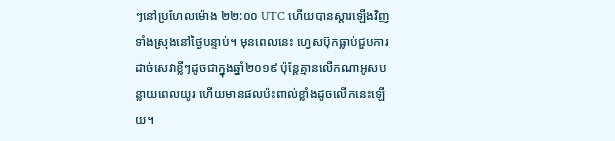ៗនៅប្រហែលម៉ោង ២២:០០ UTC ហើយបានស្តារឡើងវិញទាំងស្រុងនៅថ្ងៃបន្ទាប់។ មុនពេលនេះ ហ្វេសប៊ុកធ្លាប់ជួបការដាច់សេវាខ្លីៗដូចជាក្នុងឆ្នាំ២០១៩ ប៉ុន្តែគ្មានលើកណាអូសបន្លាយពេលយូរ ហើយមានផលប៉ះពាល់ខ្លាំងដូចលើកនេះឡើយ។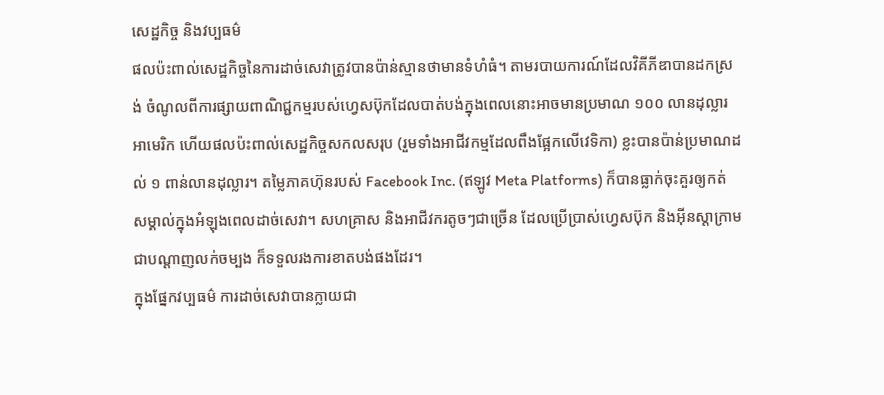សេដ្ឋកិច្ច និងវប្បធម៌
ផលប៉ះពាល់សេដ្ឋកិច្ចនៃការដាច់សេវាត្រូវបានប៉ាន់ស្មានថាមានទំហំធំ។ តាមរបាយការណ៍ដែលវិគីភីឌាបានដកស្រង់ ចំណូលពីការផ្សាយពាណិជ្ជកម្មរបស់ហ្វេសប៊ុកដែលបាត់បង់ក្នុងពេលនោះអាចមានប្រមាណ ១០០ លានដុល្លារអាមេរិក ហើយផលប៉ះពាល់សេដ្ឋកិច្ចសកលសរុប (រួមទាំងអាជីវកម្មដែលពឹងផ្អែកលើវេទិកា) ខ្លះបានប៉ាន់ប្រមាណដល់ ១ ពាន់លានដុល្លារ។ តម្លៃភាគហ៊ុនរបស់ Facebook Inc. (ឥឡូវ Meta Platforms) ក៏បានធ្លាក់ចុះគួរឲ្យកត់សម្គាល់ក្នុងអំឡុងពេលដាច់សេវា។ សហគ្រាស និងអាជីវករតូចៗជាច្រើន ដែលប្រើប្រាស់ហ្វេសប៊ុក និងអ៊ីនស្តាក្រាមជាបណ្តាញលក់ចម្បង ក៏ទទួលរងការខាតបង់ផងដែរ។
ក្នុងផ្នែកវប្បធម៌ ការដាច់សេវាបានក្លាយជា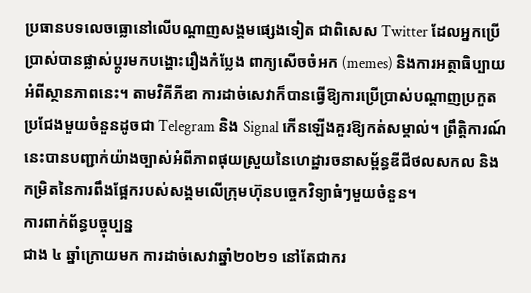ប្រធានបទលេចធ្លោនៅលើបណ្តាញសង្គមផ្សេងទៀត ជាពិសេស Twitter ដែលអ្នកប្រើប្រាស់បានផ្លាស់ប្តូរមកបង្ហោះរឿងកំប្លែង ពាក្យសើចចំអក (memes) និងការអត្ថាធិប្បាយអំពីស្ថានភាពនេះ។ តាមវិគីភីឌា ការដាច់សេវាក៏បានធ្វើឱ្យការប្រើប្រាស់បណ្តាញប្រកួតប្រជែងមួយចំនួនដូចជា Telegram និង Signal កើនឡើងគួរឱ្យកត់សម្គាល់។ ព្រឹត្តិការណ៍នេះបានបញ្ជាក់យ៉ាងច្បាស់អំពីភាពផុយស្រួយនៃហេដ្ឋារចនាសម្ព័ន្ធឌីជីថលសកល និងកម្រិតនៃការពឹងផ្អែករបស់សង្គមលើក្រុមហ៊ុនបច្ចេកវិទ្យាធំៗមួយចំនួន។
ការពាក់ព័ន្ធបច្ចុប្បន្ន
ជាង ៤ ឆ្នាំក្រោយមក ការដាច់សេវាឆ្នាំ២០២១ នៅតែជាករ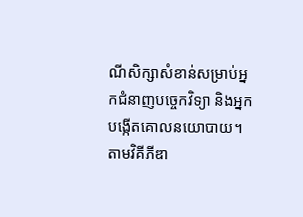ណីសិក្សាសំខាន់សម្រាប់អ្នកជំនាញបច្ចេកវិទ្យា និងអ្នកបង្កើតគោលនយោបាយ។ តាមវិគីភីឌា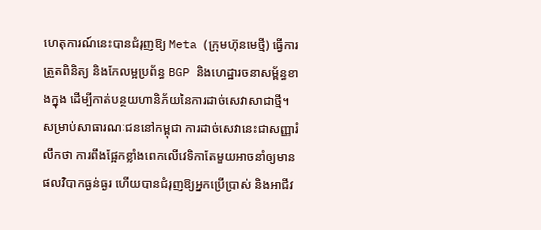ហេតុការណ៍នេះបានជំរុញឱ្យ Meta (ក្រុមហ៊ុនមេថ្មី) ធ្វើការត្រួតពិនិត្យ និងកែលម្អប្រព័ន្ធ BGP និងហេដ្ឋារចនាសម្ព័ន្ធខាងក្នុង ដើម្បីកាត់បន្ថយហានិភ័យនៃការដាច់សេវាសាជាថ្មី។ សម្រាប់សាធារណៈជននៅកម្ពុជា ការដាច់សេវានេះជាសញ្ញារំលឹកថា ការពឹងផ្អែកខ្លាំងពេកលើវេទិកាតែមួយអាចនាំឲ្យមានផលវិបាកធ្ងន់ធ្ងរ ហើយបានជំរុញឱ្យអ្នកប្រើប្រាស់ និងអាជីវ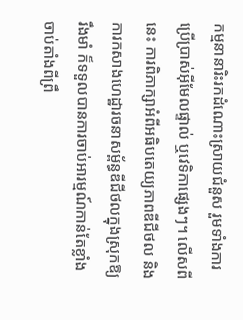កម្មនានារិះរកដំណោះស្រាយជំនួស រួមទាំងការប្រើប្រាស់អ៊ីមែលផ្ទាល់ ឬវេទិកាផ្សេងៗ។ លើសពីនេះ ការពិភាក្សាអំពីអធិបតេយ្យភាពឌីជីថល និងការកសាងហេដ្ឋារចនាសម្ព័ន្ធឌីជីថលក្នុងស្រុកឱ្យរឹងមាំ ក៏ទទួលបានការចាប់អារម្មណ៍កាន់តែខ្លាំងចាប់តាំងពីព្រឹ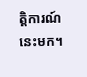ត្តិការណ៍នេះមក។